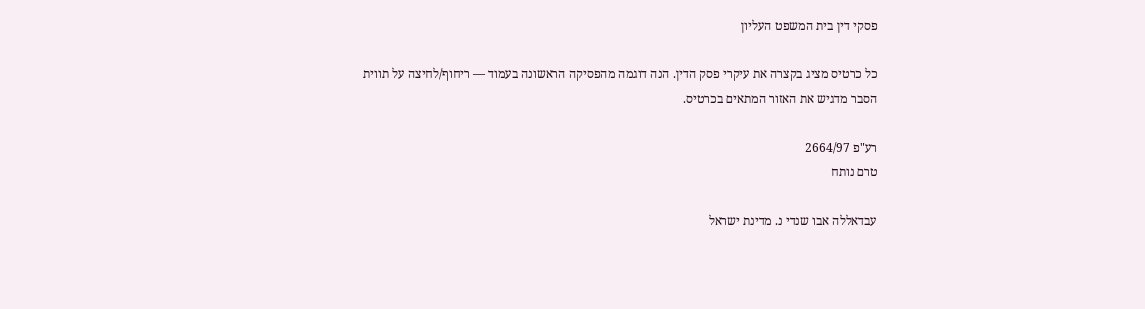פסקי דין בית המשפט העליון

כל כרטיס מציג בקצרה את עיקרי פסק הדין. הנה דוגמה מהפסיקה הראשונה בעמוד — ריחוף/לחיצה על תווית הסבר מדגיש את האזור המתאים בכרטיס.

רע"פ 2664/97
טרם נותח

עבדאללה אבו שנדי נ. מדינת ישראל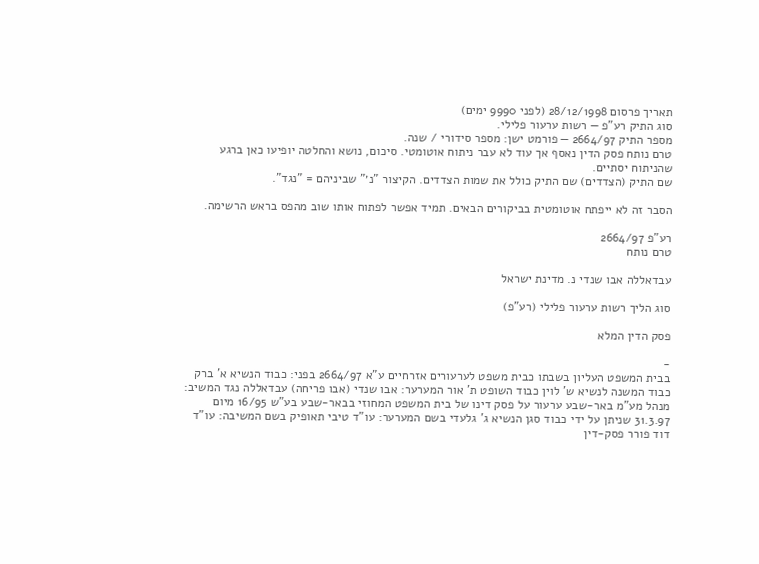תאריך פרסום 28/12/1998 (לפני 9990 ימים)
סוג התיק רע"פ — רשות ערעור פלילי.
מספר התיק 2664/97 — פורמט ישן: מספר סידורי / שנה.
טרם נותח פסק הדין נאסף אך עוד לא עבר ניתוח אוטומטי. סיכום, נושא והחלטה יופיעו כאן ברגע שהניתוח יסתיים.
שם התיק (הצדדים) שם התיק כולל את שמות הצדדים. הקיצור "נ׳" שביניהם = "נגד".

הסבר זה לא ייפתח אוטומטית בביקורים הבאים. תמיד אפשר לפתוח אותו שוב מהפס בראש הרשימה.

רע"פ 2664/97
טרם נותח

עבדאללה אבו שנדי נ. מדינת ישראל

סוג הליך רשות ערעור פלילי (רע"פ)

פסק הדין המלא

-
בבית המשפט העליון בשבתו כבית משפט לערעורים אזרחיים ע"א 2664/97 בפני: כבוד הנשיא א' ברק כבוד המשנה לנשיא ש' לוין כבוד השופט ת' אור המערער: אבו שנדי (אבו פריחה) עבדאללה נגד המשיב: מנהל מע"מ באר-שבע ערעור על פסק דינו של בית המשפט המחוזי בבאר-שבע בע"ש 16/95 מיום 31.3.97 שניתן על ידי כבוד סגן הנשיא ג' גלעדי בשם המערער: עו"ד טיבי תאופיק בשם המשיבה: עו"ד דוד פורר פסק-דין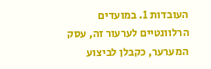העובדות 1. במועדים הרלוונטיים לערעור זה, עסק המערער, כקבלן לביצוע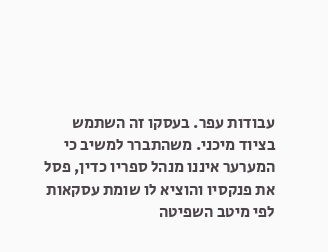עבודות עפר. בעסקו זה השתמש בציוד מיכני. משהתברר למשיב כי המערער איננו מנהל ספריו כדין, פסל את פנקסיו והוציא לו שומת עסקאות לפי מיטב השפיטה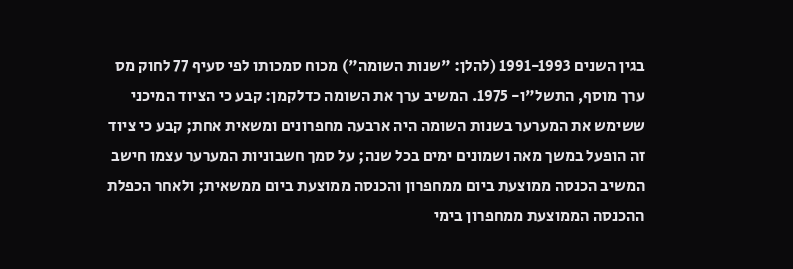בגין השנים 1991-1993 (להלן: "שנות השומה") מכוח סמכותו לפי סעיף 77 לחוק מס ערך מוסף, התשל"ו- 1975. המשיב ערך את השומה כדלקמן: קבע כי הציוד המיכני ששימש את המערער בשנות השומה היה ארבעה מחפרונים ומשאית אחת; קבע כי ציוד זה הופעל במשך מאה ושמונים ימים בכל שנה; על סמך חשבוניות המערער עצמו חישב המשיב הכנסה ממוצעת ביום ממחפרון והכנסה ממוצעת ביום ממשאית; ולאחר הכפלת ההכנסה הממוצעת ממחפרון בימי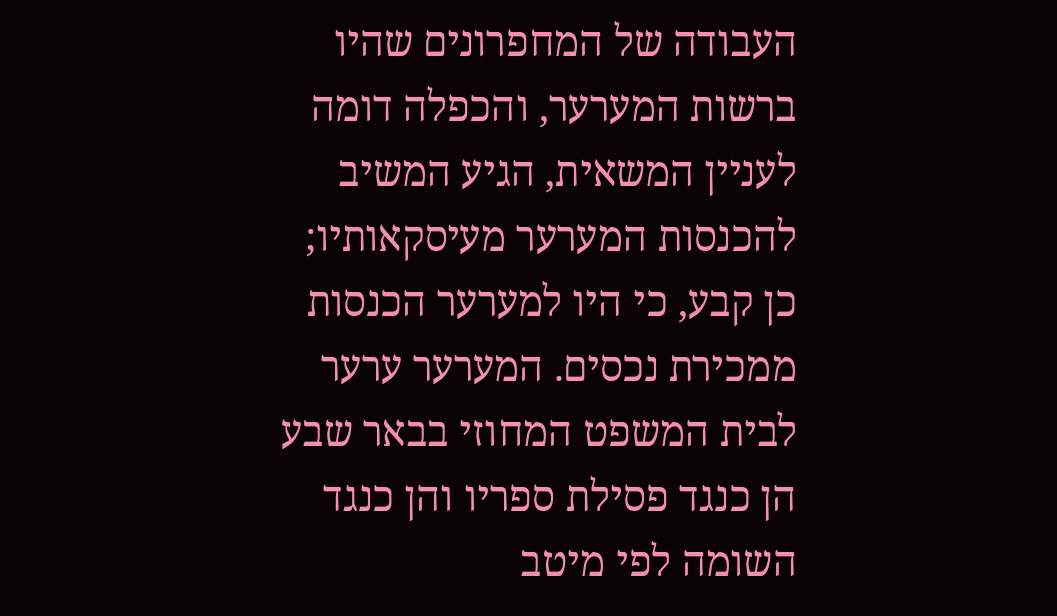העבודה של המחפרונים שהיו ברשות המערער, והכפלה דומה לעניין המשאית, הגיע המשיב להכנסות המערער מעיסקאותיו; כן קבע, כי היו למערער הכנסות ממכירת נכסים. המערער ערער לבית המשפט המחוזי בבאר שבע הן כנגד פסילת ספריו והן כנגד השומה לפי מיטב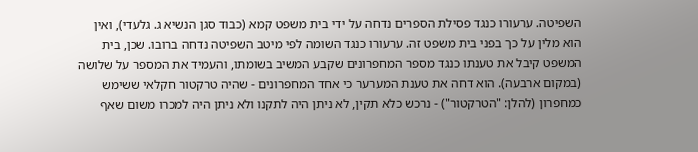השפיטה. ערעורו כנגד פסילת הספרים נדחה על ידי בית משפט קמא (כבוד סגן הנשיא ג. גלעדי), ואין הוא מלין על כך בפני בית משפט זה. ערעורו כנגד השומה לפי מיטב השפיטה נדחה ברובו. שכן, בית המשפט קיבל את טענתו כנגד מספר המחפרונים שקבע המשיב בשומתו, והעמיד את המספר על שלושה (במקום ארבעה). הוא דחה את טענת המערער כי אחד המחפרונים - שהיה טרקטור חקלאי ששימש כמחפרון (להלן: "הטרקטור") - נרכש כלא תקין, לא ניתן היה לתקנו ולא ניתן היה למכרו משום שאף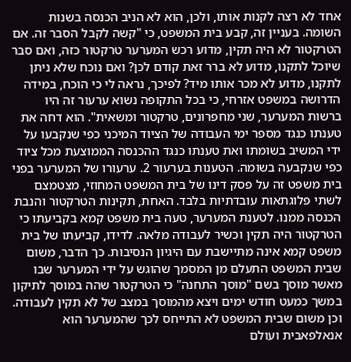אחד לא רצה לקנות אותו, ולכן, הוא לא הניב הכנסה בשנות השומה. בעניין זה, קבע בית המשפט, כי "קשה לקבל הסבר זה. אם הטרקטור לא היה תקין, מדוע רכש המערער טרקטור כזה, ואם סבר שיוכל לתקנו, מדוע לא ברר זאת קודם לכן? ואם נוכח שלא ניתן לתקנו, מדוע לא מכר אותו מיד? לפיכך, נראה לי כי הוכח, במידה הדרושה במשפט אזרחי, כי בכל התקופה נשוא ערעור זה היו ברשות המערער, שני מחפרונים, טרקטור ומשאית". הוא דחה את טענתו כנגד מספר ימי העבודה של הציוד המיכני כפי שנקבעו על ידי המשיב בשומתו ואת טענתו כנגד ההכנסה הממוצעת מכל ציוד כפי שנקבעה בשומה. הטענות בערעור 2. ערעורו של המערער בפני בית משפט זה על פסק דינו של בית המשפט המחוזי, מצטמצם לשתי פלוגתאות עובדתיות בלבד. האחת, תקינות הטרקטור והנבת הכנסה ממנו. לטענת המערער, טעה בית משפט קמא בקביעתו כי הטרקטור היה תקין וכשיר לעבודה מלאה. לדידו, קביעתו של בית משפט קמא אינה מתיישבת עם היגיון הנסיבות. כך הדבר, משום שבית המשפט התעלם מן המסמך שהוגש על ידי המערער שבו מאשר מוסך בשם "מוסך התחנה" כי הטרקטור שהה במוסך לתיקון במשך כמעט חודש ימים ויצא מהמוסך במצב של לא תקין לעבודה. וכן משום שבית המשפט לא התייחס לכך שהמערער הוא אנאלפאבית ועולם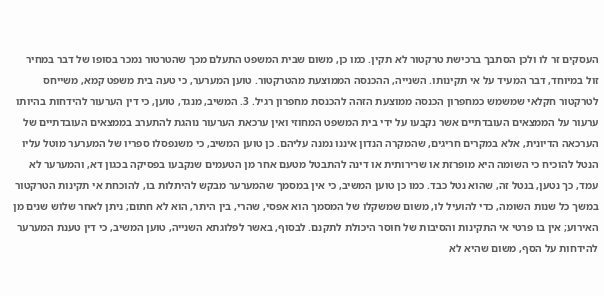העסקים זר לו ולכן הסתבך ברכישת טרקטור לא תקין. כמו כן, משום שבית המשפט התעלם מכך שהטרטור נמכר בסופו של דבר במחיר זול במיוחד, דבר המעיד על אי תקינותו. השנייה, ההכנסה הממוצעת מהטרקטור. טוען המערער, כי טעה בית משפט קמא, משייחס לטרקטור חקלאי שמשמש כמחפרון הכנסה ממוצעת הזהה להכנסת מחפרון רגיל. 3. המשיב, מנגד, טוען, כי דין הערעור להידחות בהיותו ערעור על הממצאים העובדתיים אשר נקבעו על ידי בית המשפט המחוזי ואין ערכאת הערעור נוהגת להתערב בממצאים העובדתיים של הערכאה הדיונית, אלא במקרים חריגים, שהמקרה הנדון איננו נמנה עליהם. כן טוען המשיב, כי משנפסלו ספריו של המערער מוטל עליו הנטל להוכיח כי השומה היא מופרזת או שרירותית או דינה להתבטל מטעם אחר מן הטעמים שנקבעו בפסיקה בכגון דא, והמערער לא עמד, כך נטען, בנטל זה, שהוא נטל כבד. כמו כן טוען המשיב, כי אין במסמך שהמערער מבקש להיתלות בו, להוכחת אי תקינות הטרקטור במשך כל שנות השומה, כדי להועיל לו, משום שמשקלו של המסמך הוא אפסי, שהרי, בין היתר, הוא לא חתום; ניתן לאחר שלוש שנים מן האירוע; אין בו פרטי אי התקינות והסיבות של חוסר היכולת לתקנם. לבסוף, באשר לפלוגתא השנייה, טוען המשיב, כי דין טענת המערער להידחות על הסף, משום שהיא לא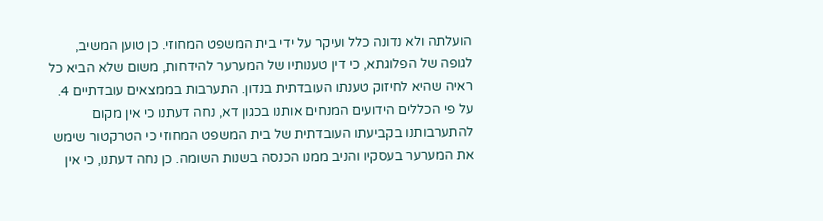הועלתה ולא נדונה כלל ועיקר על ידי בית המשפט המחוזי. כן טוען המשיב, לגופה של הפלוגתא, כי דין טענותיו של המערער להידחות, משום שלא הביא כל ראיה שהיא לחיזוק טענתו העובדתית בנדון. התערבות בממצאים עובדתיים 4. על פי הכללים הידועים המנחים אותנו בכגון דא, נחה דעתנו כי אין מקום להתערבותנו בקביעתו העובדתית של בית המשפט המחוזי כי הטרקטור שימש את המערער בעסקיו והניב ממנו הכנסה בשנות השומה. כן נחה דעתנו, כי אין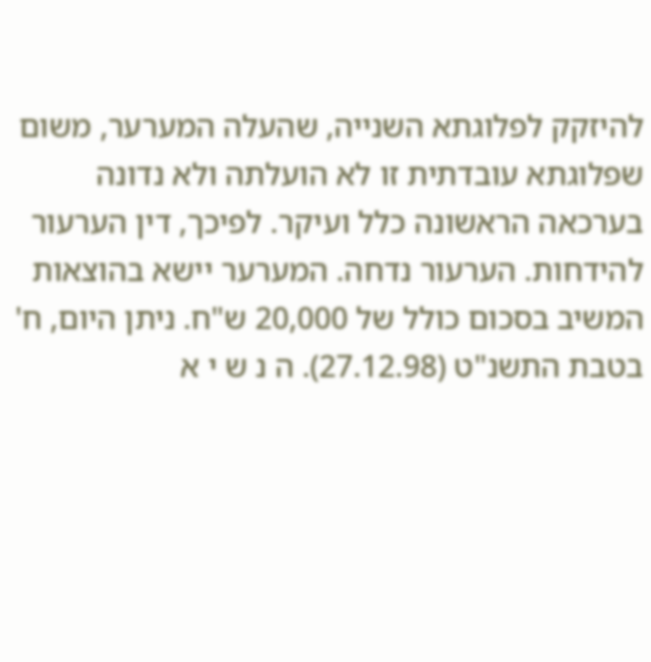להיזקק לפלוגתא השנייה, שהעלה המערער, משום שפלוגתא עובדתית זו לא הועלתה ולא נדונה בערכאה הראשונה כלל ועיקר. לפיכך, דין הערעור להידחות. הערעור נדחה. המערער יישא בהוצאות המשיב בסכום כולל של 20,000 ש"ח. ניתן היום, ח' בטבת התשנ"ט (27.12.98). ה נ ש י א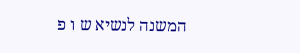המשנה לנשיא ש ו פ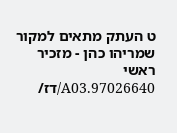ט העתק מתאים למקור שמריהו כהן - מזכיר ראשי 97026640.A03/דז/